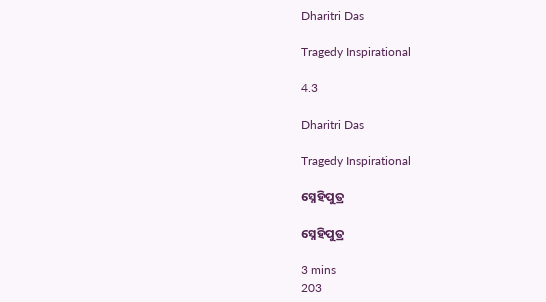Dharitri Das

Tragedy Inspirational

4.3

Dharitri Das

Tragedy Inspirational

ସ୍ନେହିପୁତ୍ର

ସ୍ନେହିପୁତ୍ର

3 mins
203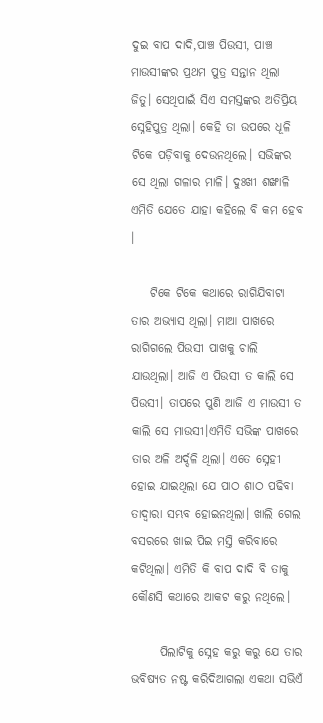ଦୁଇ ବାପ ଦାଦି,ପାଞ୍ଚ ପିଉସୀ, ପାଞ୍ଚ ମାଉସୀଙ୍କର ପ୍ରଥମ ପୁତ୍ର ସନ୍ତାନ ଥିଲା ଜିତୁ। ସେଥିପାଇଁ ସିଏ ସମସ୍ତଙ୍କର ଅତିପ୍ରିୟ ସ୍ନେହିପୁତ୍ର ଥିଲା। କେହି ତା ଉପରେ ଧୂଳି ଟିକେ ପଡ଼ିବାକୁ ଦେଉନଥିଲେ। ସଭିଙ୍କର ସେ ଥିଲା ଗଳାର ମାଳି। ଦୁଃଖୀ ଶଙ୍ଖାଳି ଏମିତି ଯେତେ ଯାହା କହିଲେ ବି କମ ହେବ ।

    ଟିକେ ଟିକେ କଥାରେ ରାଗିଯିବାଟା ତାର ଅଭ୍ୟାସ ଥିଲା। ମାଆ ପାଖରେ ରାଗିଗଲେ ପିଉସୀ ପାଖକୁ ଚାଲି ଯାଉଥିଲା। ଆଜି ଏ ପିଉସୀ ତ କାଲି ସେ ପିଉସୀ। ତାପରେ ପୁଣି ଆଜି ଏ ମାଉସୀ ତ କାଲି ସେ ମାଉସୀ।ଏମିତି ସଭିଙ୍କ ପାଖରେ ତାର ଅଳି ଅର୍ଦ୍ଦଳି ଥିଲା। ଏତେ ସ୍ନେହୀ ହୋଇ ଯାଇଥିଲା ଯେ ପାଠ ଶାଠ ପଢିବା ତାଦ୍ୱାରା ସମ୍ଭବ ହୋଇନଥିଲା। ଖାଲି ଗେଲ ବସରରେ ଖାଇ ପିଇ ମସ୍ତି କରିବାରେ କଟିଥିଲା। ଏମିତି କି ବାପ ଦାଦି ବି ତାକୁ କୌଣସି କଥାରେ ଆକଟ କରୁ ନଥିଲେ।

      ପିଲାଟିକୁ ସ୍ନେହ କରୁ କରୁ ଯେ ତାର ଭବିଷ୍ୟତ ନଷ୍ଟ କରିଦିଆଗଲା ଏକଥା ସଭିଏଁ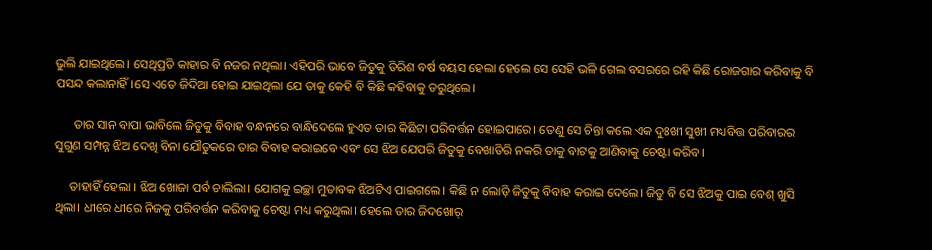ଭୁଲି ଯାଇଥିଲେ। ସେଥିପ୍ରତି କାହାର ବି ନଜର ନଥିଲା। ଏହିପରି ଭାବେ ଜିତୁକୁ ତିରିଶ ବର୍ଷ ବୟସ ହେଲା ହେଲେ ସେ ସେହି ଭଳି ଗେଲ ବସରରେ ରହି କିଛି ରୋଜଗାର କରିବାକୁ ବି ପସନ୍ଦ କଲାନାହିଁ।ସେ ଏତେ ଜିଦିଆ ହୋଇ ଯାଇଥିଲା ଯେ ତାକୁ କେହି ବି କିଛି କହିବାକୁ ଡରୁଥିଲେ।

      ତାର ସାନ ବାପା ଭାବିଲେ ଜିତୁକୁ ବିବାହ ବନ୍ଧନରେ ବାନ୍ଧିଦେଲେ ହୁଏତ ତାର କିଛିଟା ପରିବର୍ତ୍ତନ ହୋଇପାରେ। ତେଣୁ ସେ ଚିନ୍ତା କଲେ ଏକ ଦୁଃଖୀ ସୁଖୀ ମଧ୍ୟବିତ୍ତ ପରିବାରର ସୁଗୁଣ ସମ୍ପନ୍ନ ଝିଅ ଦେଖି ବିନା ଯୌତୁକରେ ତାର ବିବାହ କରାଇବେ ଏବଂ ସେ ଝିଅ ଯେପରି ଜିତୁକୁ ବେଖାତିରି ନକରି ତାକୁ ବାଟକୁ ଆଣିବାକୁ ଚେଷ୍ଟା କରିବ।

     ତାହାହିଁ ହେଲା । ଝିଅ ଖୋଜା ପର୍ବ ଚାଲିଲା। ଯୋଗକୁ ଇଚ୍ଛା ମୁତାବକ ଝିଅଟିଏ ପାଇଗଲେ। କିଛି ନ ଲୋଡ଼ି ଜିତୁକୁ ବିବାହ କରାଇ ଦେଲେ। ଜିତୁ ବି ସେ ଝିଅକୁ ପାଇ ବେଶ୍ ଖୁସି ଥିଲା। ଧୀରେ ଧୀରେ ନିଜକୁ ପରିବର୍ତ୍ତନ କରିବାକୁ ଚେଷ୍ଟା ମଧ୍ୟ କରୁଥିଲା। ହେଲେ ତାର ଜିଦଖୋର୍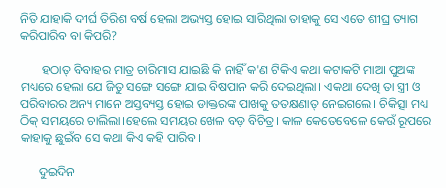ନିତି ଯାହାକି ଦୀର୍ଘ ତିରିଶ ବର୍ଷ ହେଲା ଅଭ୍ୟସ୍ତ ହୋଇ ସାରିଥିଲା ତାହାକୁ ସେ ଏତେ ଶୀଘ୍ର ତ୍ୟାଗ କରିପାରିବ ବା କିପରି?

       ହଠାତ୍ ବିବାହର ମାତ୍ର ଚାରିମାସ ଯାଇଛି କି ନାହିଁ କ'ଣ ଟିକିଏ କଥା କଟାକଟି ମାଆ ପୁଅଙ୍କ ମଧ୍ୟରେ ହେଲା ଯେ ଜିତୁ ସଙ୍ଗେ ସଙ୍ଗେ ଯାଇ ବିଷପାନ କରି ଦେଇଥିଲା। ଏକଥା ଦେଖି ତା ସ୍ତ୍ରୀ ଓ ପରିବାରର ଅନ୍ୟ ମାନେ ଅସ୍ତବ୍ୟସ୍ତ ହୋଇ ଡାକ୍ତରଙ୍କ ପାଖକୁ ତତକ୍ଷଣାତ୍ ନେଇଗଲେ। ଚିକିତ୍ସା ମଧ୍ୟ ଠିକ୍ ସମୟରେ ଚାଲିଲା।ହେଲେ ସମୟର ଖେଳ ବଡ଼ ବିଚିତ୍ର। କାଳ କେତେବେଳେ କେଉଁ ରୂପରେ କାହାକୁ ଛୁଇଁବ ସେ କଥା କିଏ କହି ପାରିବ।

      ଦୁଇଦିନ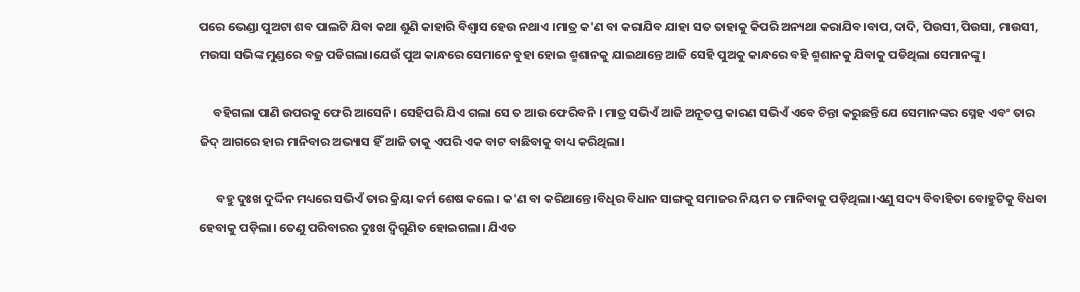ପରେ ଭେଣ୍ଡା ପୁଅଟା ଶବ ପାଲଟି ଯିବା କଥା ଶୁଣି କାହାରି ବିଶ୍ୱାସ ହେଉ ନଥାଏ ।ମାତ୍ର କ'ଣ ବା କରାଯିବ ଯାହା ସତ ତାହାକୁ କିପରି ଅନ୍ୟଥା କରାଯିବ।ବାପ,ଦାଦି, ପିଉସୀ,ପିଉସା, ମାଉସୀ, ମଉସା ସଭିଙ୍କ ମୁଣ୍ଡରେ ବଜ୍ର ପଡିଗଲା।ଯେଉଁ ପୁଅ କାନ୍ଧରେ ସେମାନେ ବୁହା ହୋଇ ଶ୍ମଶାନକୁ ଯାଇଥାନ୍ତେ ଆଜି ସେହି ପୁଅକୁ କାନ୍ଧରେ ବହି ଶ୍ମଶାନକୁ ଯିବାକୁ ପଡିଥିଲା ସେମାନଙ୍କୁ।

     ବହିଗଲା ପାଣି ଉପରକୁ ଫେରି ଆସେନି। ସେହିପରି ଯିଏ ଗଲା ସେ ତ ଆଉ ଫେରିବନି । ମାତ୍ର ସଭିଏଁ ଆଜି ଅନୂତପ୍ତ କାରଣ ସଭିଏଁ ଏବେ ଚିନ୍ତା କରୁଛନ୍ତି ଯେ ସେମାନଙ୍କର ସ୍ନେହ ଏବଂ ତାର ଜିଦ୍ ଆଗରେ ହାର ମାନିବାର ଅଭ୍ୟାସ ହିଁ ଆଜି ତାକୁ ଏପରି ଏକ ବାଟ ବାଛିବାକୁ ବାଧ୍ୟ କରିଥିଲା।

      ବହୁ ଦୁଃଖ ଦୁର୍ଦ୍ଦିନ ମଧ୍ୟରେ ସଭିଏଁ ତାର କ୍ରିୟା କର୍ମ ଶେଷ କଲେ। କ'ଣ ବା କରିଥାନ୍ତେ।ବିଧିର ବିଧାନ ସାଙ୍ଗକୁ ସମାଜର ନିୟମ ତ ମାନିବାକୁ ପଡ଼ିଥିଲା।ଏଣୁ ସଦ୍ୟ ବିବାହିତା ବୋହୁଟିକୁ ବିଧବା ହେବାକୁ ପଡ଼ିଲା। ତେଣୁ ପରିବାରର ଦୁଃଖ ଦ୍ଵିଗୁଣିତ ହୋଇଗଲା। ଯିଏତ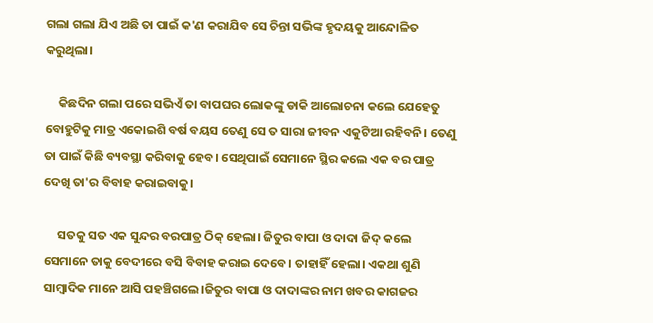ଗଲା ଗଲା ଯିଏ ଅଛି ତା ପାଇଁ କ'ଣ କରାଯିବ ସେ ଚିନ୍ତା ସଭିଙ୍କ ହୃଦୟକୁ ଆନ୍ଦୋଳିତ କରୁଥିଲା।

     କିଛଦିନ ଗଲା ପରେ ସଭିଏଁ ତା ବାପଘର ଲୋକଙ୍କୁ ଡାକି ଆଲୋଚନା କଲେ ଯେହେତୁ ବୋହୁଟିକୁ ମାତ୍ର ଏକୋଇଶି ବର୍ଷ ବୟସ ତେଣୁ ସେ ତ ସାରା ଜୀବନ ଏକୁଟିଆ ରହିବନି। ତେଣୁ ତା ପାଇଁ କିଛି ବ୍ୟବସ୍ଥା କରିବାକୁ ହେବ। ସେଥିପାଇଁ ସେମାନେ ସ୍ଥିର କଲେ ଏକ ବର ପାତ୍ର ଦେଖି ତା'ର ବିବାହ କରାଇବାକୁ।

     ସତକୁ ସତ ଏକ ସୁନ୍ଦର ବରପାତ୍ର ଠିକ୍ ହେଲା। ଜିତୁର ବାପା ଓ ଦାଦା ଜିଦ୍ କଲେ ସେମାନେ ତାକୁ ବେଦୀରେ ବସି ବିବାହ କରାଇ ଦେବେ। ତାହାହିଁ ହେଲା। ଏକଥା ଶୁଣି ସାମ୍ବାଦିକ ମାନେ ଆସି ପହଞ୍ଚିଗଲେ।ଜିତୁର ବାପା ଓ ଦାଦାଙ୍କର ନାମ ଖବର କାଗଜର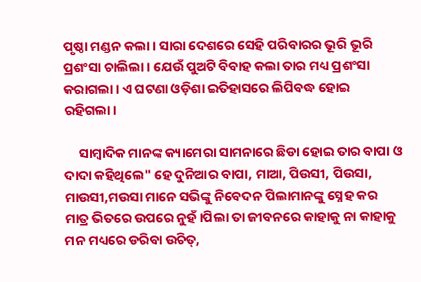ପୃଷ୍ଠା ମଣ୍ଡନ କଲା। ସାରା ଦେଶରେ ସେହି ପରିବାରର ଭୂରି ଭୂରି ପ୍ରଶଂସା ଚାଲିଲା। ଯେଉଁ ପୁଅଟି ବିବାହ କଲା ତାର ମଧ୍ୟ ପ୍ରଶଂସା କରାଗଲା। ଏ ଘଟଣା ଓଡ଼ିଶା ଇତିହାସରେ ଲିପିବଦ୍ଧ ହୋଇ ରହିଗଲା।

     ସାମ୍ବାଦିକ ମାନଙ୍କ କ୍ୟାମେରା ସାମନାରେ ଛିଡା ହୋଇ ତାର ବାପା ଓ ଦାଦା କହିଥିଲେ" ହେ ଦୁନିଆର ବାପା, ମାଆ, ପିଉସୀ, ପିଉସା, ମାଉସୀ,ମଉସା ମାନେ ସଭିଙ୍କୁ ନିବେଦନ ପିଲାମାନଙ୍କୁ ସ୍ନେହ କର ମାତ୍ର ଭିତରେ ଉପରେ ନୁହଁ।ପିଲା ତା ଜୀବନରେ କାହାକୁ ନା କାହାକୁ ମନ ମଧ୍ୟରେ ଡରିବା ଉଚିତ୍,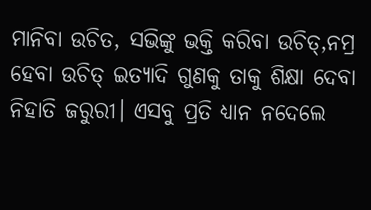ମାନିବା ଉଚିତ, ସଭିଙ୍କୁ ଭକ୍ତି କରିବା ଉଚିତ୍,ନମ୍ର ହେବା ଉଚିତ୍ ଇତ୍ୟାଦି ଗୁଣକୁ ତାକୁ ଶିକ୍ଷା ଦେବା ନିହାତି ଜରୁରୀ। ଏସବୁ ପ୍ରତି ଧ୍ୟାନ ନଦେଲେ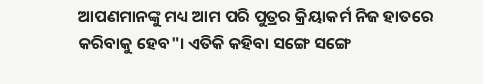ଆପଣମାନଙ୍କୁ ମଧ୍ୟ ଆମ ପରି ପୁତ୍ରର କ୍ରିୟାକର୍ମ ନିଜ ହାତରେ କରିବାକୁ ହେବ"। ଏତିକି କହିବା ସଙ୍ଗେ ସଙ୍ଗେ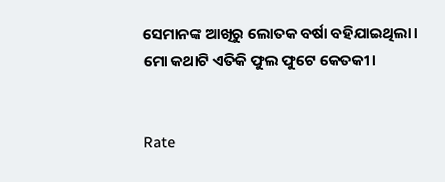ସେମାନଙ୍କ ଆଖିରୁ ଲୋତକ ବର୍ଷା ବହିଯାଇଥିଲା। ମୋ କଥାଟି ଏତିକି ଫୁଲ ଫୁଟେ କେତକୀ।


Rate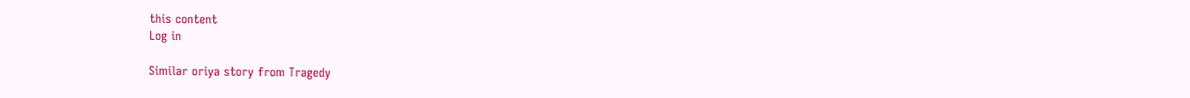this content
Log in

Similar oriya story from Tragedy